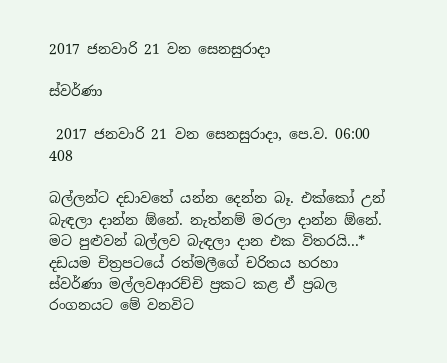2017 ජනවාරි 21 වන සෙනසුරාදා

ස්වර්ණා

 2017 ජනවාරි 21 වන සෙනසුරාදා, පෙ.ව. 06:00 408

බල්ලන්ට දඩාවතේ යන්න දෙන්න බෑ. එක්කෝ උන් බැඳලා දාන්න ඕනේ. නැත්නම් මරලා දාන්න ඕනේ. මට පුළුවන් බල්ලව බැඳලා දාන එක විතරයි...* දඩයම චිත්‍රපටයේ රත්මලීගේ චරිතය හරහා ස්වර්ණා මල්ලවආරච්චි ප්‍රකට කළ ඒ ප්‍රබල රංගනයට මේ වනවිට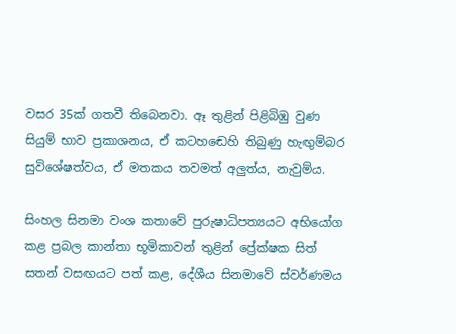වසර 35ක් ගතවී තිබෙනවා. ඈ තුළින් පිළිබිඹු වුණ සියුම් භාව ප්‍රකාශනය, ඒ කටහඬෙහි තිබුණු හැඟුම්බර සුවිශේෂත්වය, ඒ මතකය තවමත් අලුත්ය, නැවුම්ය.

සිංහල සිනමා වංශ කතාවේ පුරුෂාධිපත්‍යයට අභියෝග කළ ප්‍රබල කාන්තා භූමිකාවන් තුළින් ප්‍රේක්ෂක සිත් සතන් වසඟයට පත් කළ, දේශීය සිනමාවේ ස්වර්ණමය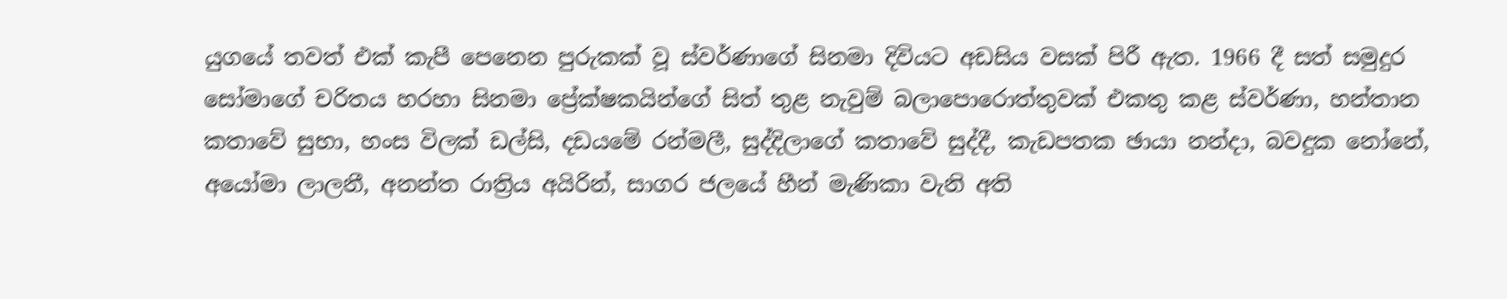යුගයේ තවත් එක් කැපී පෙනෙන පුරුකක් වූ ස්වර්ණාගේ සිනමා දිවියට අඩසිය වසක් පිරී ඇත. 1966 දී සත් සමුදුර සෝමාගේ චරිතය හරහා සිනමා ප්‍රේක්ෂකයින්ගේ සිත් තුළ නැවුම් බලාපොරොත්තුවක් එකතු කළ ස්වර්ණා, හන්තාන කතාවේ සුභා, හංස විලක් ඩල්සි, දඩයමේ රන්මලී, සුද්දිලාගේ කතාවේ සුද්දී, කැඩපතක ඡායා නන්දා, බවදුක නෝනේ, අයෝමා ලාලනී, අනන්ත රාත්‍රිය අයිරින්, සාගර ජලයේ හීන් මැණිකා වැනි අති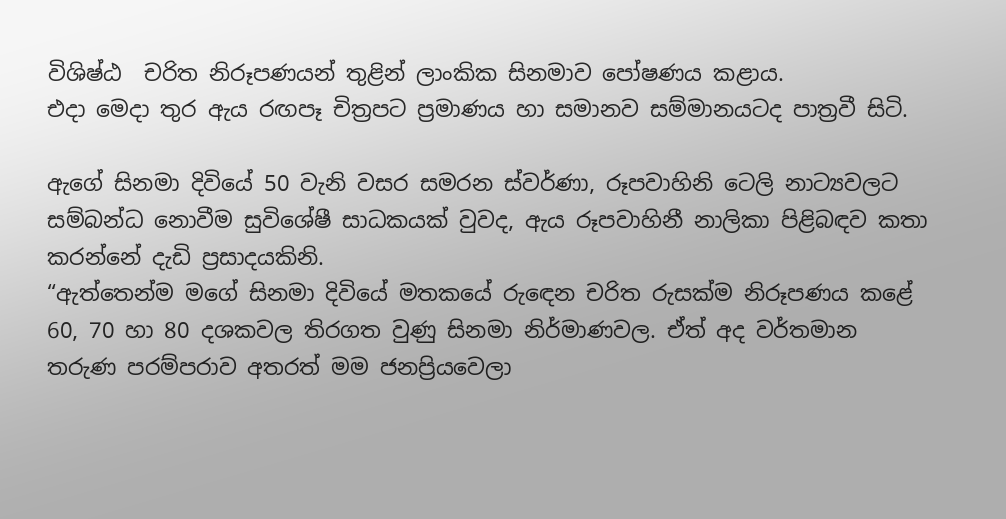විශිෂ්ඨ  චරිත නිරූපණයන් තුළින් ලාංකික සිනමාව පෝෂණය කළාය.
එදා මෙදා තුර ඇය රඟපෑ චිත්‍රපට ප්‍රමාණය හා සමානව සම්මානයටද පාත්‍රවී සිටි.

ඇගේ සිනමා දිවියේ 50 වැනි වසර සමරන ස්වර්ණා, රූපවාහිනි ටෙලි නාට්‍යවලට සම්බන්ධ නොවීම සුවිශේෂී සාධකයක් වුවද, ඇය රූපවාහිනී නාලිකා පිළිබඳව කතා කරන්නේ දැඩි ප්‍රසාදයකිනි.
“ඇත්තෙන්ම මගේ සිනමා දිවියේ මතකයේ රුඳෙන චරිත රුසක්ම නිරූපණය කළේ 60, 70 හා 80 දශකවල තිරගත වුණු සිනමා නිර්මාණවල. ඒත් අද වර්තමාන තරුණ පරම්පරාව අතරත් මම ජනප්‍රියවෙලා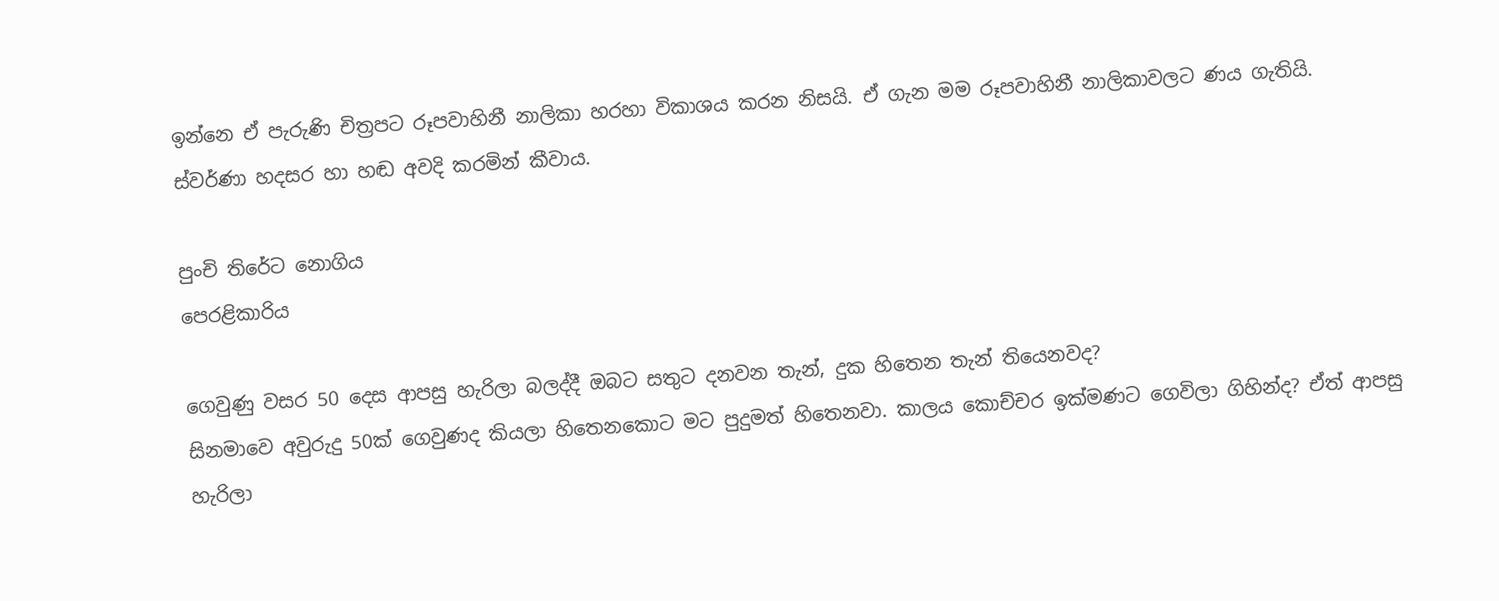ඉන්නෙ ඒ පැරුණි චිත්‍රපට රූපවාහිනී නාලිකා හරහා විකාශය කරන නිසයි. ඒ ගැන මම රූපවාහිනී නාලිකාවලට ණය ගැතියි. ස්වර්ණා හදසර හා හඬ අවදි කරමින් කීවාය.

පුංචි තිරේට නොගිය
පෙරළිකාරිය

ගෙවුණු වසර 50 දෙස ආපසු හැරිලා බලද්දී ඔබට සතුට දනවන තැන්, දුක හිතෙන තැන් තියෙනවද?
සිනමාවෙ අවුරුදු 50ක් ගෙවුණද කියලා හිතෙනකොට මට පුදුමත් හිතෙනවා. කාලය කොච්චර ඉක්මණට ගෙවිලා ගිහින්ද? ඒත් ආපසු හැරිලා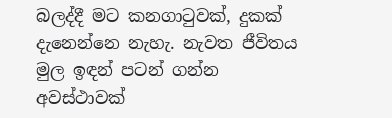බලද්දී මට කනගාටුවක්, දුකක් දැනෙන්නෙ නැහැ. නැවත ජීවිතය මුල ඉඳන් පටන් ගන්න අවස්ථාවක්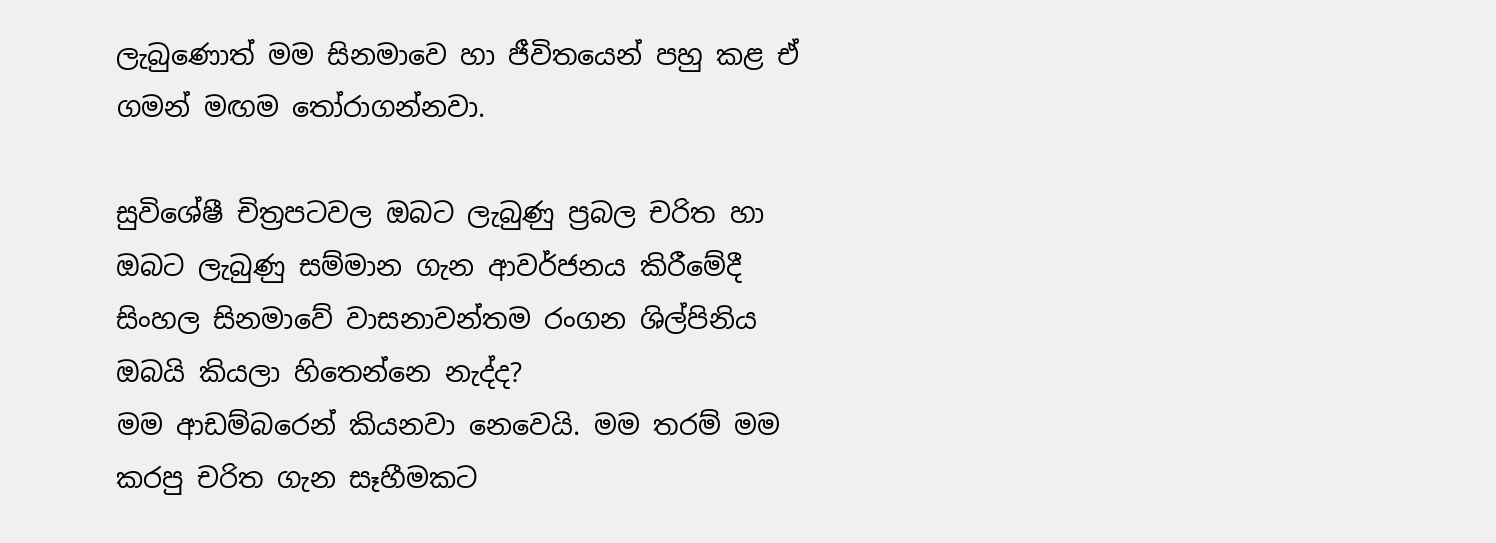ලැබුණොත් මම සිනමාවෙ හා ජීවිතයෙන් පහු කළ ඒ ගමන් මඟම තෝරාගන්නවා.

සුවිශේෂී චිත්‍රපටවල ඔබට ලැබුණු ප්‍රබල චරිත හා ඔබට ලැබුණු සම්මාන ගැන ආවර්ජනය කිරීමේදී සිංහල සිනමාවේ වාසනාවන්තම රංගන ශිල්පිනිය ඔබයි කියලා හිතෙන්නෙ නැද්ද?
මම ආඩම්බරෙන් කියනවා නෙවෙයි. මම තරම් මම කරපු චරිත ගැන සෑහීමකට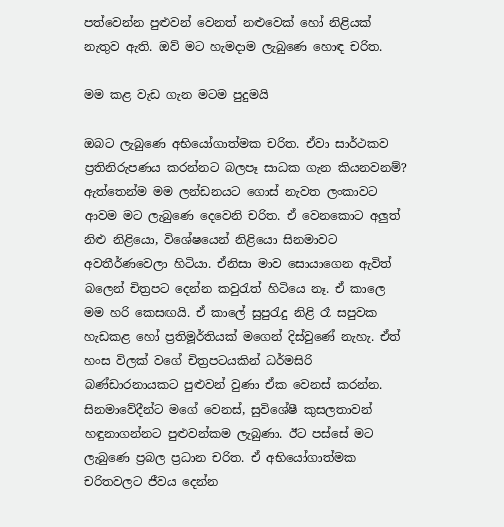පත්වෙන්න පුළුවන් වෙනත් නළුවෙක් හෝ නිළියක් නැතුව ඇති. ඔව් මට හැමදාම ලැබුණෙ හොඳ චරිත.

මම කළ වැඩ ගැන මටම පුදුමයි

ඔබට ලැබුණෙ අභියෝගාත්මක චරිත. ඒවා සාර්ථකව ප්‍රතිනිරුපණය කරන්නට බලපෑ සාධක ගැන කියනවනම්?
ඇත්තෙන්ම මම ලන්ඩනයට ගොස් නැවත ලංකාවට ආවම මට ලැබුණෙ දෙවෙනි චරිත. ඒ වෙනකොට අලුත් නිළු නිළියො, විශේෂයෙන් නිළියො සිනමාවට අවතීර්ණවෙලා හිටියා. ඒනිසා මාව සොයාගෙන ඇවිත් බලෙන් චිත්‍රපට දෙන්න කවුරැත් හිටියෙ නෑ. ඒ කාලෙ මම හරි කෙසඟයි. ඒ කාලේ සුපුරැදු නිළි රෑ සපුවක හැඩකළ හෝ ප්‍රතිමූර්තියක් මගෙන් දිස්වුණේ නැහැ. ඒත් හංස විලක් වගේ චිත්‍රපටයකින් ධර්මසිරි බණ්ඩාරනායකට පුළුවන් වුණා ඒක වෙනස් කරන්න. සිනමාවේදීන්ට මගේ වෙනස්, සුවිශේෂී කුසලතාවන් හඳුනාගන්නට පුළුවන්කම ලැබුණා. ඊට පස්සේ මට ලැබුණෙ ප්‍රබල ප්‍රධාන චරිත. ඒ අභියෝගාත්මක චරිතවලට ජීවය දෙන්න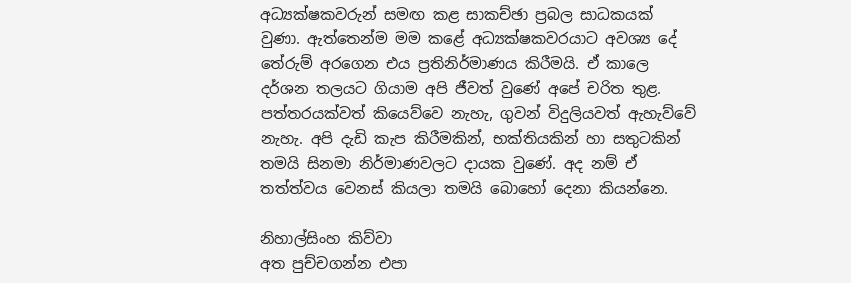අධ්‍යක්ෂකවරුන් සමඟ කළ සාකච්ඡා ප්‍රබල සාධකයක් වුණා. ඇත්තෙන්ම මම කළේ අධ්‍යක්ෂකවරයාට අවශ්‍ය දේ තේරුම් අරගෙන එය ප්‍රතිනිර්මාණය කිරීමයි. ඒ කාලෙ දර්ශන තලයට ගියාම අපි ජීවත් වුණේ අපේ චරිත තුළ. පත්තරයක්වත් කියෙව්වෙ නැහැ, ගුවන් විදුලියවත් ඇහැව්වේ නැහැ. අපි දැඩි කැප කිරීමකින්, භක්තියකින් හා සතුටකින් තමයි සිනමා නිර්මාණවලට දායක වුණේ. අද නම් ඒ තත්ත්වය වෙනස් කියලා තමයි බොහෝ දෙනා කියන්නෙ.

නිහාල්සිංහ කිව්වා
අත පුච්චගන්න එපා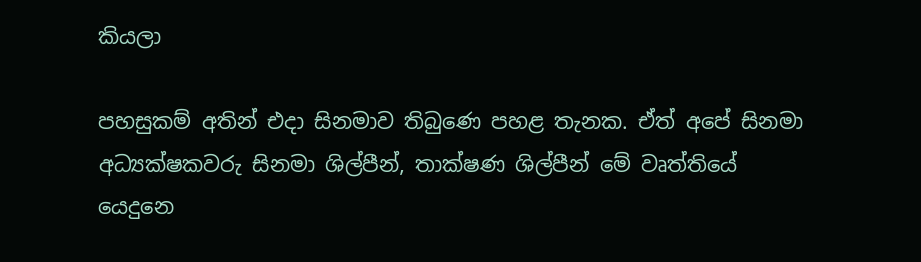කියලා

පහසුකම් අතින් එදා සිනමාව තිබුණෙ පහළ තැනක. ඒත් අපේ සිනමා අධ්‍යක්ෂකවරු සිනමා ශිල්පීන්, තාක්ෂණ ශිල්පීන් මේ වෘත්තියේ යෙදුනෙ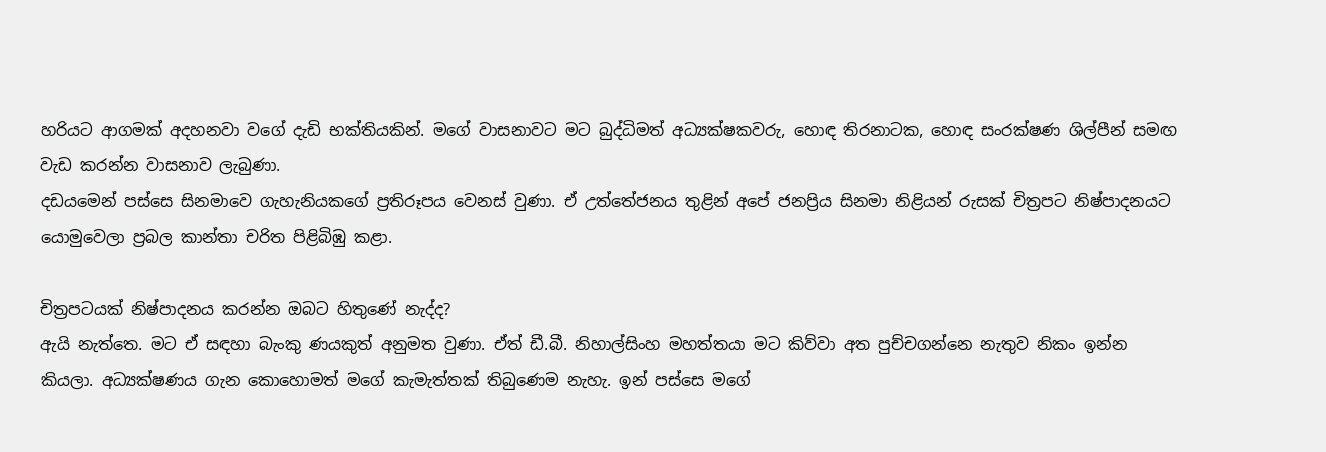හරියට ආගමක් අදහනවා වගේ දැඩි භක්තියකින්. මගේ වාසනාවට මට බුද්ධිමත් අධ්‍යක්ෂකවරු, හොඳ තිරනාටක, හොඳ සංරක්ෂණ ශිල්පීන් සමඟ වැඩ කරන්න වාසනාව ලැබුණා.
දඩයමෙන් පස්සෙ සිනමාවෙ ගැහැනියකගේ ප්‍රතිරූපය වෙනස් වුණා. ඒ උත්තේජනය තුළින් අපේ ජනප්‍රිය සිනමා නිළියන් රුසක් චිත්‍රපට නිෂ්පාදනයට යොමුවෙලා ප්‍රබල කාන්තා චරිත පිළිබිඹු කළා.

චිත්‍රපටයක් නිෂ්පාදනය කරන්න ඔබට හිතුණේ නැද්ද?
ඇයි නැත්තෙ. මට ඒ සඳහා බැංකු ණයකුත් අනුමත වුණා. ඒත් ඩී.බී. නිහාල්සිංහ මහත්තයා මට කිව්වා අත පුච්චගන්නෙ නැතුව නිකං ඉන්න කියලා. අධ්‍යක්ෂණය ගැන කොහොමත් මගේ කැමැත්තක් තිබුණෙම නැහැ. ඉන් පස්සෙ මගේ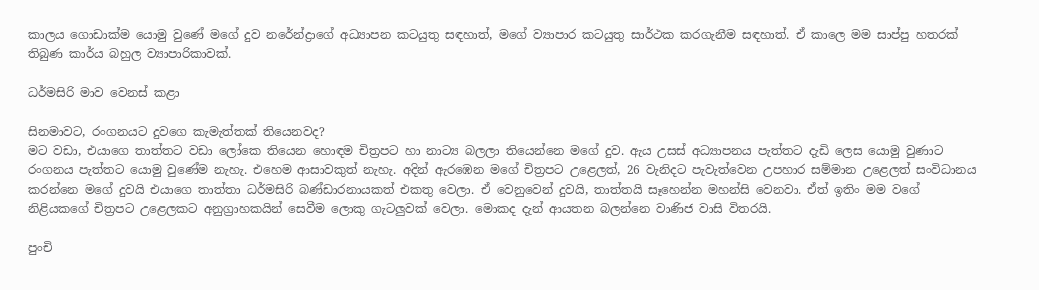කාලය ගොඩාක්ම යොමු වුණේ මගේ දුව නරේන්ද්‍රාගේ අධ්‍යාපන කටයුතු සඳහාත්, මගේ ව්‍යාපාර කටයුතු සාර්ථක කරගැනීම සඳහාත්. ඒ කාලෙ මම සාප්පු හතරක් තිබුණ කාර්ය බහුල ව්‍යාපාරිකාවක්.

ධර්මසිරි මාව වෙනස් කළා

සිනමාවට, රංගනයට දුවගෙ කැමැත්තක් තියෙනවද?
මට වඩා, එයාගෙ තාත්තට වඩා ලෝකෙ තියෙන හොඳම චිත්‍රපට හා නාට්‍ය බලලා තියෙන්නෙ මගේ දුව. ඇය උසස් අධ්‍යාපනය පැත්තට දැඩි ලෙස යොමු වුණාට රංගනය පැත්තට යොමු වුණේම නැහැ. එහෙම ආසාවකුත් නැහැ. අදින් ඇරඹෙන මගේ චිත්‍රපට උළෙලත්, 26 වැනිදට පැවැත්වෙන උපහාර සම්මාන උළෙලත් සංවිධානය කරන්නෙ මගේ දුවයි එයාගෙ තාත්තා ධර්මසිරි බණ්ඩාරනායකත් එකතු වෙලා. ඒ වෙනුවෙන් දුවයි, තාත්තයි සෑහෙන්න මහන්සි වෙනවා. ඒත් ඉතිං මම වගේ නිළියකගේ චිත්‍රපට උළෙලකට අනුග්‍රාහකයින් සෙවීම ලොකු ගැටලුවක් වෙලා. මොකද දැන් ආයතන බලන්නෙ වාණිජ වාසි විතරයි.

පුංචි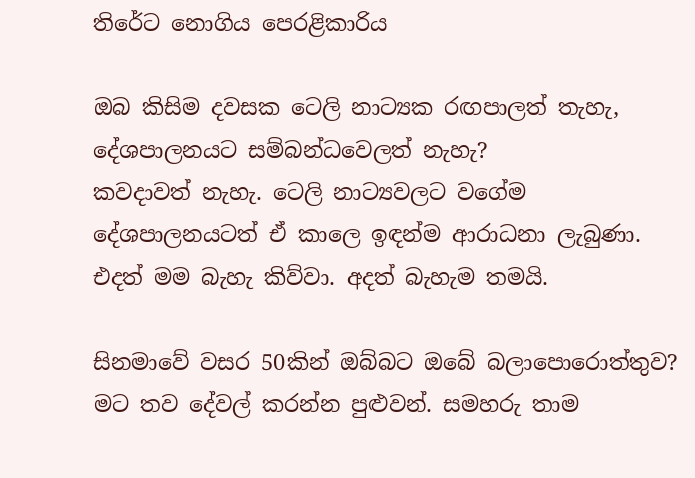තිරේට නොගිය පෙරළිකාරිය

ඔබ කිසිම දවසක ටෙලි නාට්‍යක රඟපාලත් තැහැ, දේශපාලනයට සම්බන්ධවෙලත් නැහැ?
කවදාවත් නැහැ. ටෙලි නාට්‍යවලට වගේම දේශපාලනයටත් ඒ කාලෙ ඉඳන්ම ආරාධනා ලැබුණා. එදත් මම බැහැ කිව්වා. අදත් බැහැම තමයි.

සිනමාවේ වසර 50කින් ඔබ්බට ඔබේ බලාපොරොත්තුව?
මට තව දේවල් කරන්න පුළුවන්. සමහරු තාම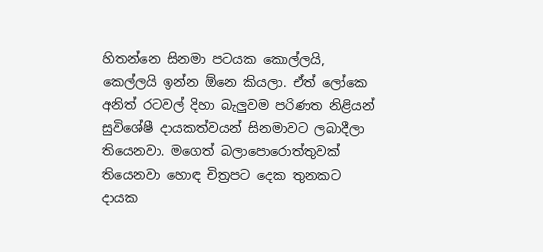හිතන්නෙ සිනමා පටයක කොල්ලයි, කෙල්ලයි ඉන්න ඕනෙ කියලා. ඒත් ලෝකෙ අනිත් රටවල් දිහා බැලුවම පරිණත නිළියන් සුවිශේෂී දායකත්වයන් සිනමාවට ලබාදීලා තියෙනවා. මගෙත් බලාපොරොත්තුවක් තියෙනවා හොඳ චිත්‍රපට දෙක තුනකට දායක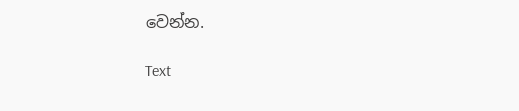වෙන්න.

Text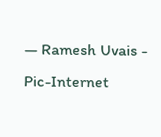— Ramesh Uvais - Pic-Internet